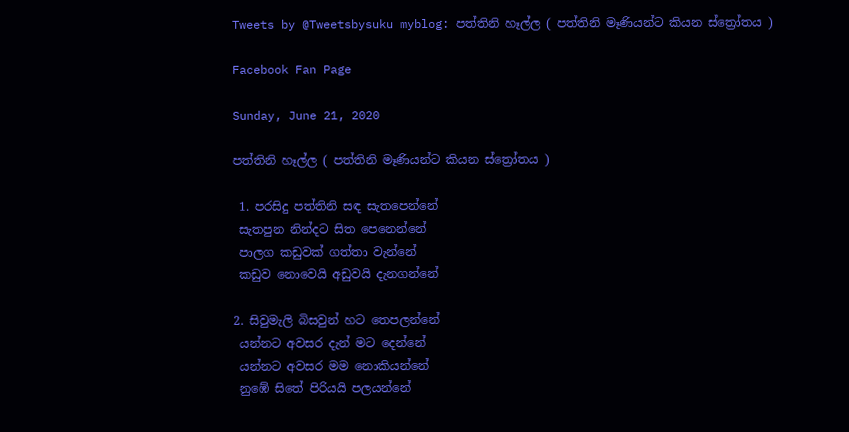Tweets by @Tweetsbysuku myblog: පත්තිනි හෑල්ල ( පත්තිනි මෑණියන්ට කියන ස්ත්‍රෝතය )

Facebook Fan Page

Sunday, June 21, 2020

පත්තිනි හෑල්ල ( පත්තිනි මෑණියන්ට කියන ස්ත්‍රෝතය )

 1. පරසිදු පත්තිනි සඳ සැතපෙන්නේ
 සැතපුන නින්දට සිත පෙනෙන්නේ
 පාලග කඩුවක් ගත්තා වැන්නේ
 කඩුව නොවෙයි අඩුවයි දැනගන්නේ

2. සිවුමැලි බිසවුන් හට තෙපලන්නේ
 යන්නට අවසර දැන් මට දෙන්නේ
 යන්නට අවසර මම නොකියන්නේ
 නුඹේ සිතේ පිරියයි පලයන්නේ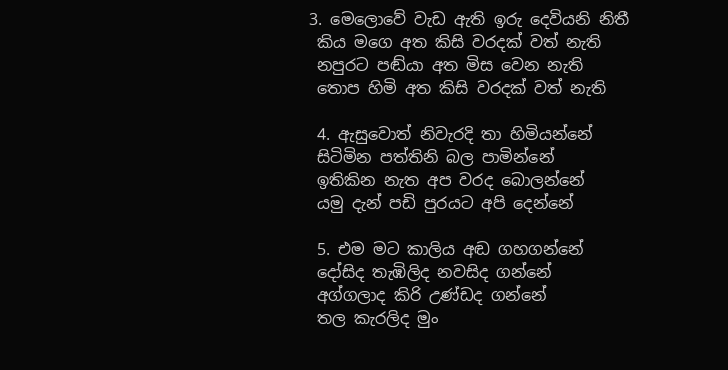3. මෙලොවේ වැඩ ඇති ඉරු දෙවියනි නිතී
 කිය මගෙ අත කිසි වරදක් වත් නැති
 නපුරට පඬ්යා අත මිස වෙන නැති
 තොප හිමි අත කිසි වරදක් වත් නැති

 4. ඇසුවොත් නිවැරදි තා හිමියන්නේ
 සිටිමින පත්තිනි බල පාමින්නේ
 ඉතිකින නැත අප වරද බොලන්නේ
 යමු දැන් පඩි පුරයට අපි දෙන්නේ

 5. එම මට කාලිය අඬ ගහගන්නේ
 දෝසිද තැඹිලිද නවසිද ගන්නේ
 අග්ගලාද කිරි උණ්ඩද ගන්නේ
 තල කැරලිද මුං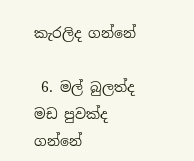කැරලිද ගන්නේ

 6. මල් බුලත්ද මඩ පුවක්ද ගන්නේ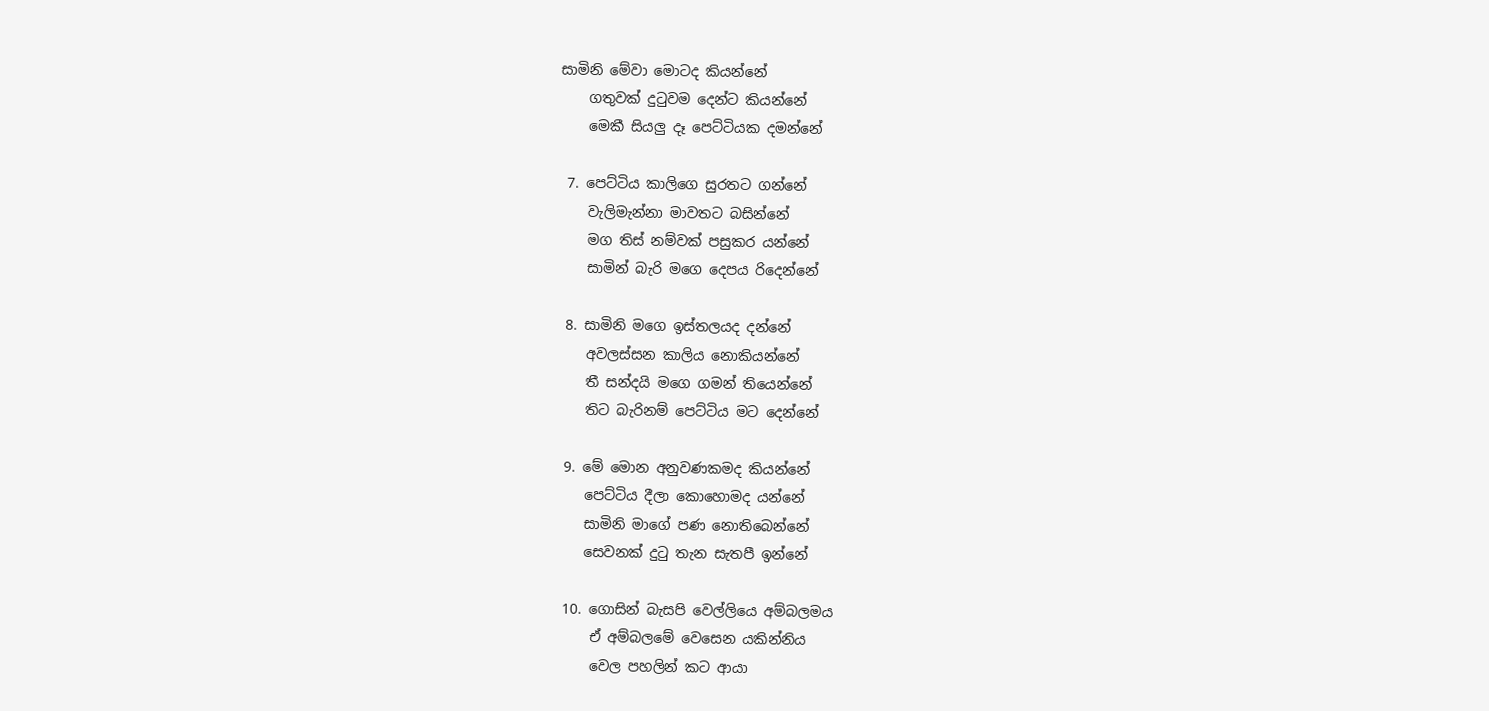සාමිනි මේවා මොටද කියන්නේ
    ගතුවක් දුටුවම දෙන්ට කියන්නේ
    මෙකී සියලු දෑ පෙට්ටියක දමන්නේ

 7. පෙට්ටිය කාලිගෙ සුරතට ගන්නේ
    වැලිමැන්නා මාවතට බසින්නේ
    මග තිස් නම්වක් පසුකර යන්නේ
    සාමින් බැරි මගෙ දෙපය රිදෙන්නේ

 8. සාමිනි මගෙ ඉස්තලයද දන්නේ
    අවලස්සන කාලිය නොකියන්නේ
    තී සන්දයි මගෙ ගමන් තියෙන්නේ
    තිට බැරිනම් පෙට්ටිය මට දෙන්නේ

 9. මේ මොන අනුවණකමද කියන්නේ
    පෙට්ටිය දීලා කොහොමද යන්නේ
    සාමිනි මාගේ පණ නොතිබෙන්නේ
    සෙවනක් දුටු තැන සැතපී ඉන්නේ

 10. ගොසින් බැසපි වෙල්ලියෙ අම්බලමය
     ඒ අම්බලමේ වෙසෙන යකින්නිය
     වෙල පහලින් කට ආයා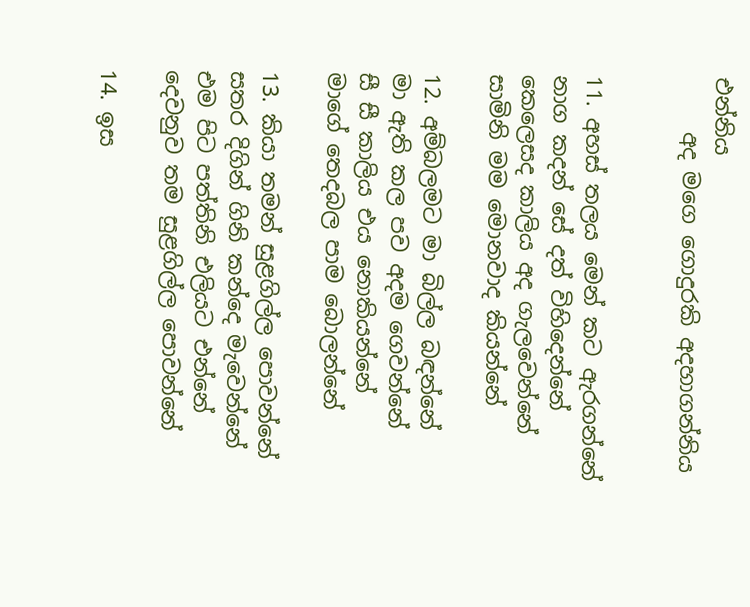එන්නිය
     අද මගෙ ගොදුරකි අදහාගන්නිය


11. අහස් තලය මෙන් කට ඇරගන්නේ
නාග කදන් සේ දත් විහිදෙන්නේ
කෙලෙසද කාලිය අද ගැලවෙන්නේ
සාමිනි මම මොනවාද කියන්නේ

12. අම්බලමට මා බිල්ල බඳන්නේ
මා ඇති කල පව අදම ගෙවන්නේ
සී සී කාලිය එය නොකියන්නේ
මාගේ තෙදබල පාම බොලන්නේ

13. කියා තමන් සුළගිල්ල පොවන්නේ
සතර දිගින් ගිනි කන්දෙ මැවෙන්නේ
එම පිට පත්තිනි එලියට එන්නේ
දෙවනුව තම සුළගිල්ල පොවන්නේ

14. ඉස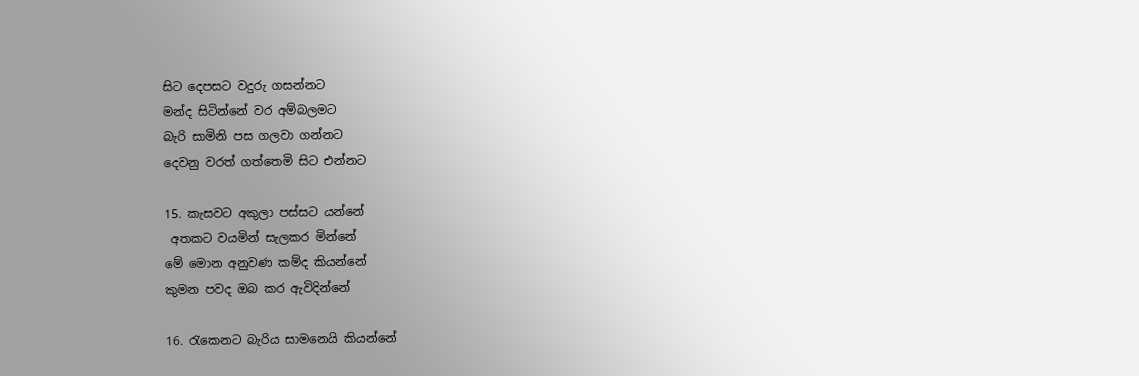සිට දෙපසට වදුරු ගසන්නට
මන්ද සිටින්නේ වර අම්බලමට
බැරි සාමිනි පස ගලවා ගන්නට
දෙවනු වරත් ගත්තෙමි සිට එන්නට

15. කැසවට අකුලා පස්සට යන්නේ
 අතකට වයමින් සැලකර මින්නේ
මේ මොන අනුවණ කම්ද කියන්නේ
කුමන පවද ඔබ කර ඇවිදින්නේ

16. රැකෙනට බැරිය සාමනෙයි කියන්නේ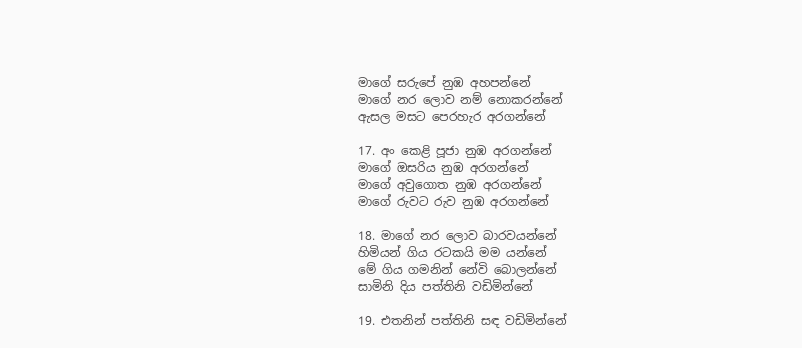මාගේ සරුපේ නුඹ අහපන්නේ
මාගේ නර ලොව නම් නොකරන්නේ
ඇසල මසට පෙරහැර අරගන්නේ

17. අං කෙළි පූජා නුඹ අරගන්නේ
මාගේ ඔසරිය නුඹ අරගන්නේ
මාගේ අවුගොත නුඹ අරගන්නේ
මාගේ රුවට රුව නුඹ අරගන්නේ

18. මාගේ නර ලොව බාරවයන්නේ
හිමියන් ගිය රටකයි මම යන්නේ
මේ ගිය ගමනින් නේවි බොලන්නේ
සාමිනි දිය පත්තිනි වඩිමින්නේ

19. එතනින් පත්තිනි සඳ වඩිමින්නේ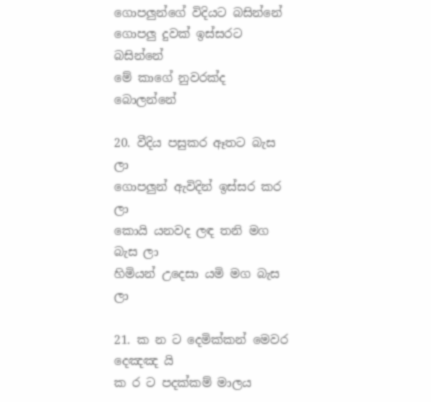ගොපලුන්ගේ විදියට බසින්නේ
ගොපලු දුවක් ඉස්සරට බසින්නේ
මේ කාගේ නුවරක්ද බොලන්නේ

20. වීදිය පසුකර ඈතට බැස ලා
ගොපලුන් ඇවිදින් ඉස්සර කර ලා
කොයි යනවද ලඳ තනි මග බැස ලා
හිමියන් උදෙසා යමි මග බැස ලා

21. ක න ට දෙමික්කන් මෙවර දෙඤඤ යි
ක ර ට පදක්කම් මාලය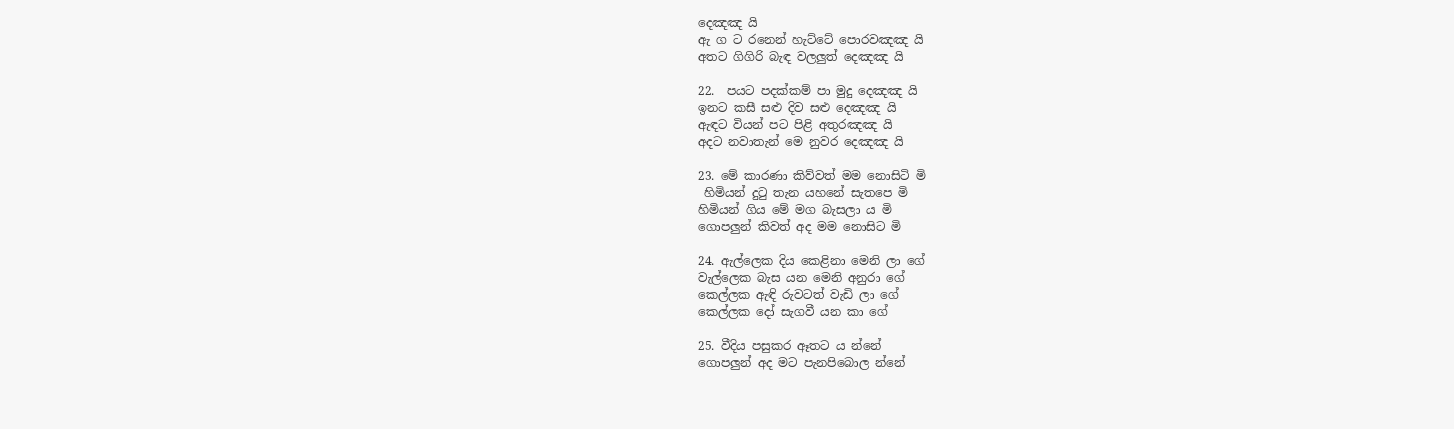දෙඤඤ යි
ඇ ග ට රනෙන් හැට්ටේ පොරවඤඤ යි
අතට ගිගිරි බැඳ වලලුත් දෙඤඤ යි

22.  පයට පදක්කම් පා මුදු දෙඤඤ යි
ඉනට කසී සළු දිව සළු දෙඤඤ යි
ඇඳට වියන් පට පිළි අතුරඤඤ යි
අදට නවාතැන් මෙ නුවර දෙඤඤ යි

23. මේ කාරණා කිව්වත් මම නොසිටි මි
 හිමියන් දුටු තැන යහනේ සැතපෙ මි
හිමියන් ගිය මේ මග බැසලා ය මි
ගොපලුන් කිවත් අද මම නොසිට මි

24. ඇල්ලෙක දිය කෙළිනා මෙනි ලා ගේ
වැල්ලෙක බැස යන මෙනි අනුරා ගේ
කෙල්ලක ඇඳි රුවටත් වැඩි ලා ගේ
කෙල්ලක දෝ සැගවී යන කා ගේ

25. වීදිය පසුකර ඈතට ය න්නේ
ගොපලුන් අද මට පැනපිබොල න්නේ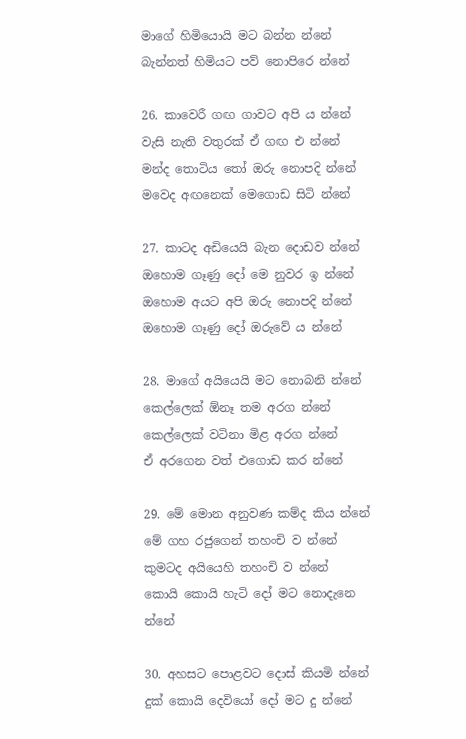මාගේ හිමියොයි මට බන්න න්නේ
බැන්නත් හිමියට පව් නොපිරෙ න්නේ

26. කාවෙරී ගඟ ගාවට අපි ය න්නේ
වැසි නැති වතුරක් ඒ ගඟ එ න්නේ
මන්ද තොටිය තෝ ඔරු නොපදි න්නේ
මවෙද අඟනෙක් මෙගොඩ සිටි න්නේ

27. කාටද අඩියෙයි බැන දොඩව න්නේ
ඔහොම ගෑණු දෝ මෙ නුවර ඉ න්නේ
ඔහොම අයට අපි ඔරු නොපදි න්නේ
ඔහොම ගෑණු දෝ ඔරුවේ ය න්නේ

28. මාගේ අයියෙයි මට නොබනි න්නේ
කෙල්ලෙක් ඕනෑ තම අරග න්නේ
කෙල්ලෙක් වටිනා මිළ අරග න්නේ
ඒ අරගෙන වත් එගොඩ කර න්නේ

29. මේ මොන අනුවණ කම්ද කිය න්නේ
මේ ගහ රජුගෙන් තහංචි ව න්නේ
කුමටද අයියෙහි තහංචි ව න්නේ
කොයි කොයි හැටි දෝ මට නොදැනෙ න්නේ

30. අහසට පොළවට දොස් කියමි න්නේ
දුක් කොයි දෙවියෝ දෝ මට දු න්නේ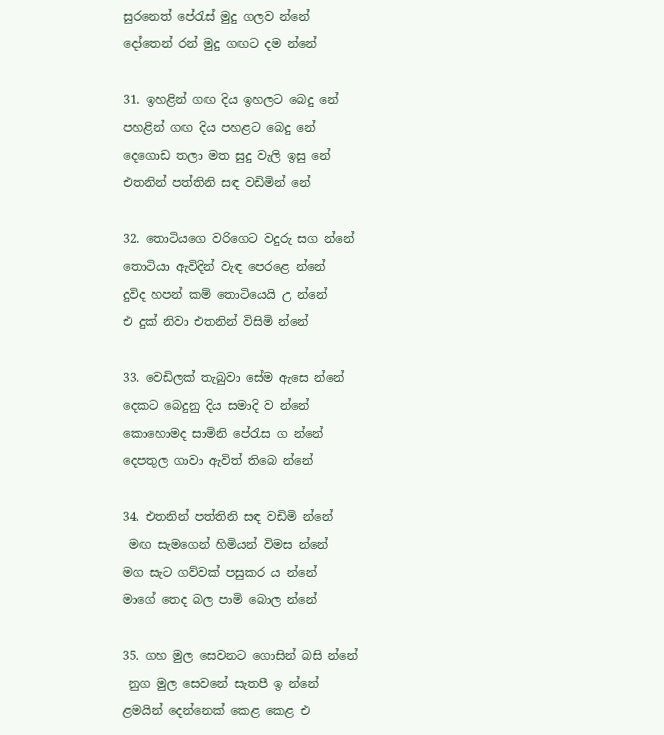සුරනෙත් පේරැස් මුදු ගලව න්නේ
දෝතෙන් රන් මුදු ගඟට දම න්නේ

31. ඉහළින් ගඟ දිය ඉහලට බෙදු නේ
පහළින් ගඟ දිය පහළට බෙදු නේ
දෙ‍ගොඩ තලා මත සුදු වැලි ඉසු නේ
එතනින් පත්තිනි සඳ වඩිමින් නේ

32. තොටියගෙ වරිගෙට වදුරු සග න්නේ
තොටියා ඇවිදින් වැඳ පෙරළෙ න්නේ
දුවිද හපන් කම් තොටියෙයි උ න්නේ
එ දුක් නිවා එතනින් විසිමි න්නේ

33. වෙඩිලක් තැබුවා සේම ඇසෙ න්නේ
දෙකට බෙදුනු දිය සමාදි ව න්නේ
කොහොමද සාමිනි පේරැස ග න්නේ
දෙපතුල ගාවා ඇවිත් තිබෙ න්නේ

34. එතනින් පත්තිනි සඳ වඩිමි න්නේ
 මඟ සැමගෙන් හිමියන් විමස න්නේ
මග සැට ගව්වක් පසුකර ය න්නේ
මාගේ තෙද බල පාමි බොල න්නේ

35. ගහ මුල සෙවනට ගොසින් බසි න්නේ
 නුග මුල සෙවනේ සැතපී ඉ න්නේ
ළමයින් දෙන්නෙක් කෙළ කෙළ එ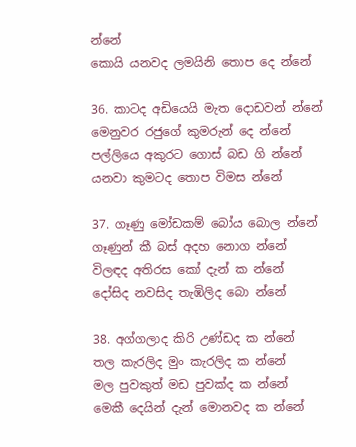න්නේ
කොයි යනවද ලමයිනි තොප දෙ න්නේ

36. කාටද අඩියෙයි මැත දොඩවන් න්නේ
මෙනුවර රජුගේ කුමරුන් දෙ න්නේ
පල්ලියෙ අකුරට ගොස් බඩ ගි න්නේ
යනවා කුමටද තොප විමස න්නේ

37. ගෑණු මෝඩකම් බෝය බොල න්නේ
ගෑණුන් කී බස් අදහ නොග න්නේ
විලඳද අතිරස කෝ දැන් ක න්නේ
දෝසිද නවසිද තැඹිලිද බො න්නේ

38. අග්ගලාද කිරි උණ්ඩද ක න්නේ
තල කැරලිද මුං කැරලිද ක න්නේ
මල පුවකුත් මඩ පුවක්ද ක න්නේ
මෙකී දෙයින් දැන් මොනවද ක න්නේ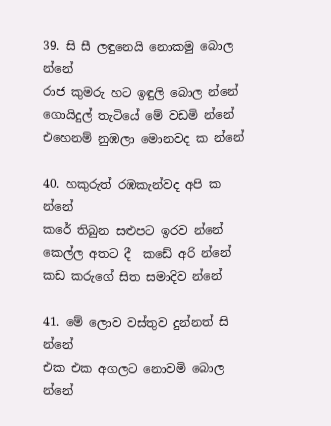39. සි සී ලඳුනෙයි නොකමු බොල න්නේ
රාජ කුමරු හට ඉඳුලි බොල න්නේ
ගොයිදුල් තැටියේ මේ වඩමි න්නේ
එහෙනම් නුඹලා මොනවද ක න්නේ

40. හකුරුත් රඹකැන්වද අපි ක න්නේ
කරේ තිබුන සළුපට ඉරව න්නේ
කෙල්ල අතට දී  කඩේ අරි න්නේ
කඩ කරුගේ සිත සමාදිව න්නේ

41. මේ ලොව වස්තුව දුන්නත් සි න්නේ
එක එක අගලට නොවමි බොල න්නේ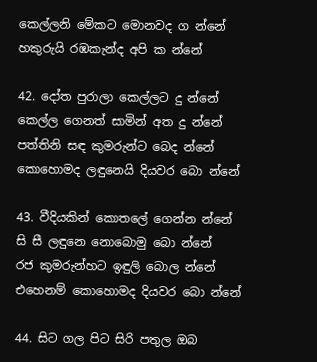කෙල්ලනි මේකට මොනවද ග න්නේ
හකුරුයි රඹකැන්ද අපි ක න්නේ

42. දෝත පුරාලා කෙල්ලට දු න්නේ
කෙල්ල ගෙනත් සාමින් අත දු න්නේ
පත්තිනි සඳ කුමරුන්ට බෙද න්නේ
කොහොමද ලඳුනෙයි දියවර බො න්නේ

43. වීදියකින් කොතලේ ගෙන්න න්නේ
සි සී ලඳුනෙ නොබොමු බො න්නේ
රජ කුමරුන්හට ඉඳුලි බොල න්නේ
එහෙනම් කොහොමද දියවර බො න්නේ

44. සිට ගල පිට සිරි පතුල ඔබ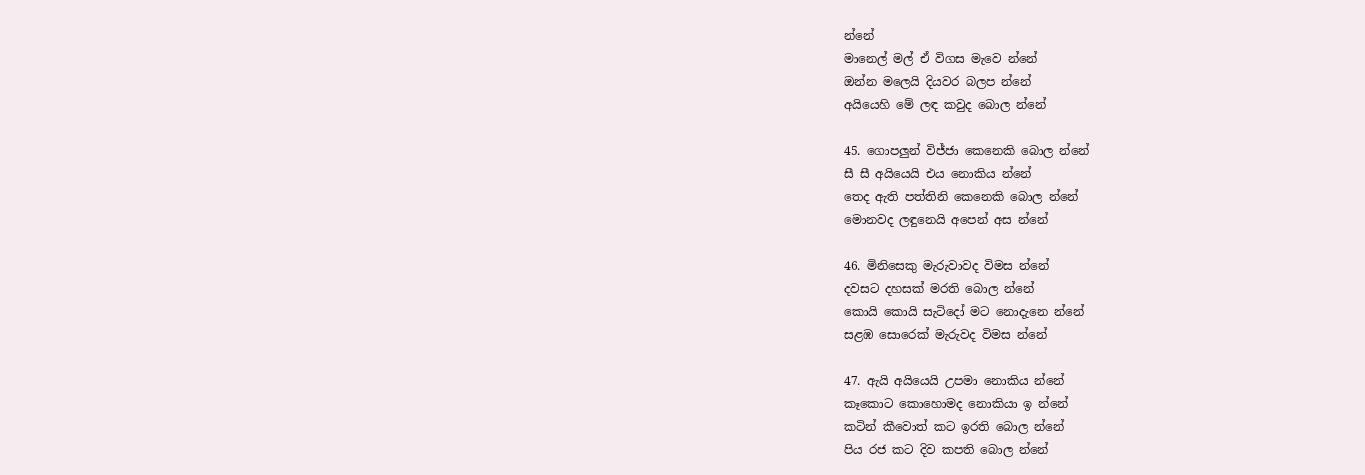න්නේ
මානෙල් මල් ඒ විගස මැවෙ න්නේ
ඔන්න මලෙයි දියවර බලප න්නේ
අයියෙහි මේ ලඳ කවුද බොල න්නේ

45. ගොපලුන් විජ්ජා කෙනෙකි බොල න්නේ
සී සී අයියෙයි එය නොකිය න්නේ
තෙද ඇති පත්තිනි කෙනෙකි බොල න්නේ
මොනවද ලඳුනෙයි අපෙන් අස න්නේ

46. මිනිසෙකු මැරුවාවද විමස න්නේ
දවසට දහසක් මරති බොල න්නේ
කොයි කොයි සැටිදෝ මට නොදැනෙ න්නේ
සළඹ සොරෙක් මැරුවද විමස න්නේ

47. ඇයි අයියෙයි උපමා නොකිය න්නේ
කෑකොට කොහොමද නොකියා ඉ න්නේ
කටින් කීවොත් කට ඉරති බොල න්නේ
පිය රජ කට දිව කපති බොල න්නේ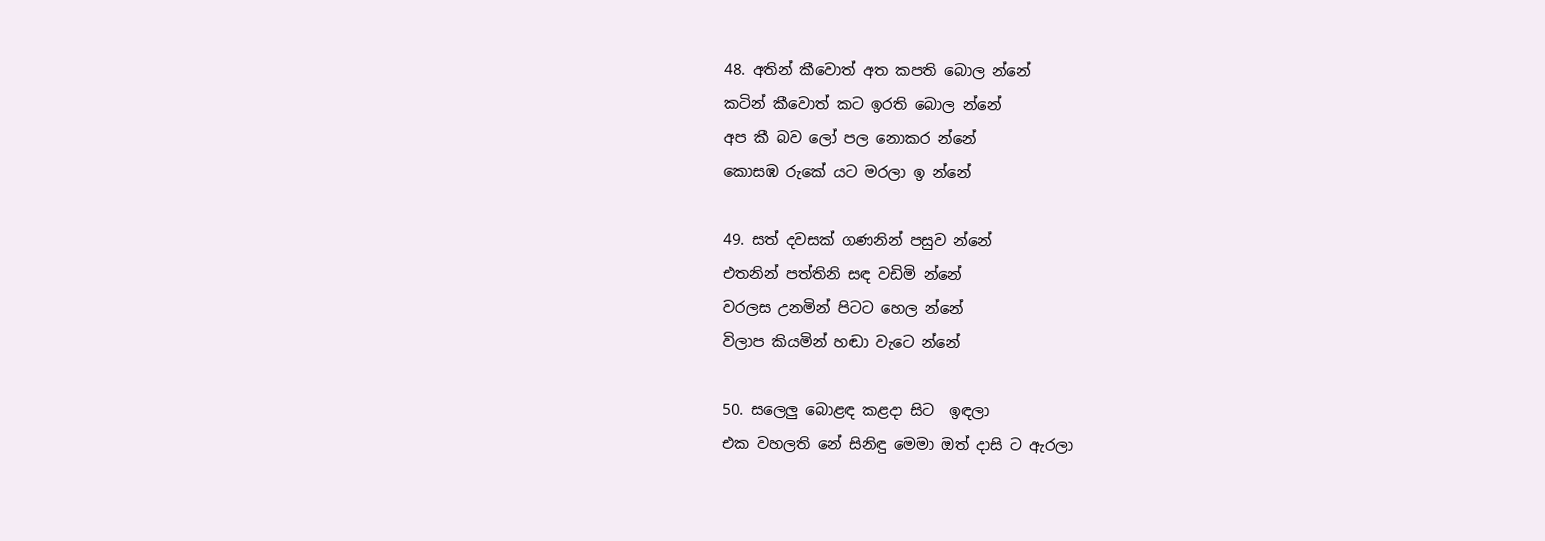48. අතින් කීවොත් අත කපති බොල න්නේ
කටින් කීවොත් කට ඉරති බොල න්නේ
අප කී බව ලෝ පල නොකර න්නේ
කොසඹ රුකේ යට මරලා ඉ න්නේ

49. සත් දවසක් ගණනින් පසුව න්නේ
එතනින් පත්තිනි සඳ වඩිමි න්නේ
වරලස උනමින් පිටට හෙල න්නේ
විලාප කියමින් හඬා වැටෙ න්නේ

50. සලෙලු බොළඳ කළදා සිට  ඉඳලා
එක වහලති නේ සිනිඳු මෙමා ඔත් දාසි ට ඇරලා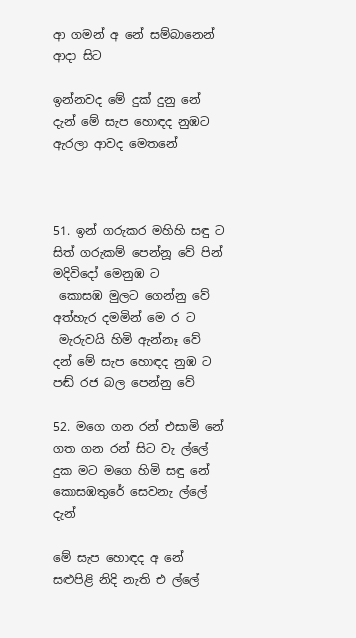ආ ගමන් අ නේ සම්බානෙන් ආදා සිට

ඉන්නවද මේ දුක් දුනු නේ
දැන් මේ සැප හොඳද නුඹට  ඇරලා ආවද මෙතනේ



51. ඉන් ගරුකර මහිහි සඳු ට
සිත් ගරුකම් පෙන්නූ වේ පින් මදිවිදෝ මෙනුඹ ට
 කොසඹ මුලට ගෙන්නු වේ අත්හැර දමමින් මෙ ර ට
 මැරුවයි හිමි ඇන්නෑ වේ දන් මේ සැප හොඳද නුඹ ට
පඬ් රජ බල පෙන්නු වේ

52. මගෙ ගන රන් එසාමි නේ
ගත ගන රන් සිට වැ ල්ලේ දුක මට මගෙ හිමි සඳු නේ කොසඹතුරේ සෙවනැ ල්ලේ දැන්

මේ සැප හොඳද අ නේ
සළුපිළි නිදි නැති එ ල්ලේ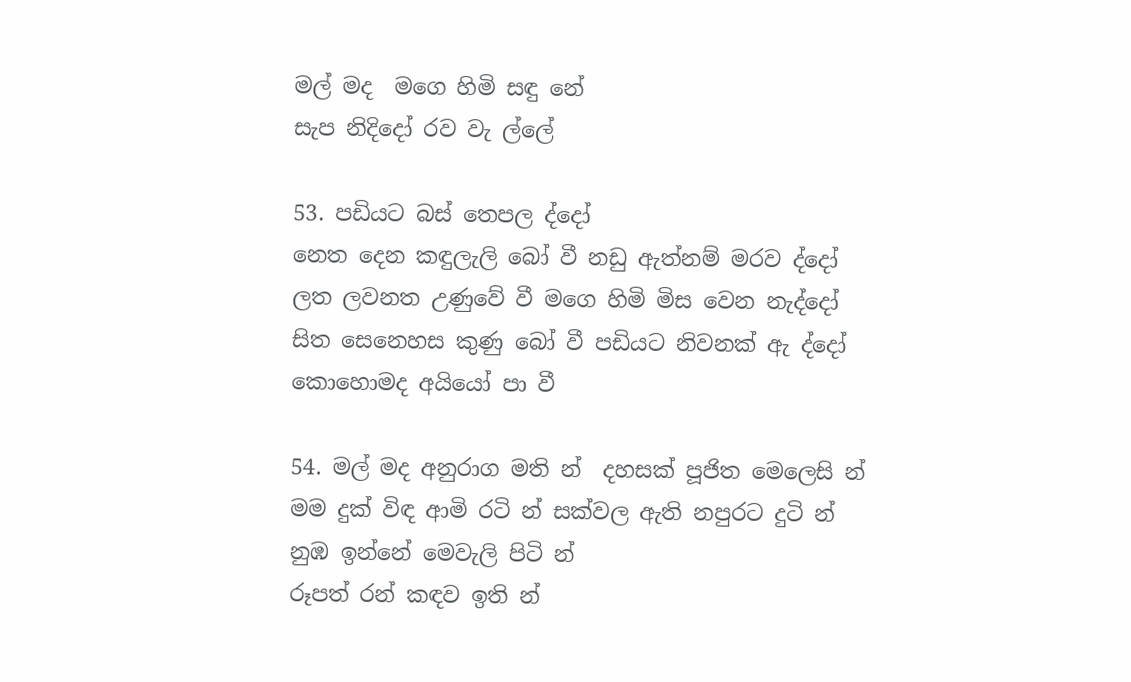මල් මද  මගෙ හිමි සඳු නේ
සැප නිදිදෝ රව වැ ල්ලේ

53. පඩියට බස් තෙපල ද්දෝ
නෙත දෙන කඳුලැලි බෝ වී නඩු ඇත්නම් මරව ද්දෝ
ලත ලවනත උණුවේ වී මගෙ හිමි මිස වෙන නැද්දෝ
සිත සෙනෙහස කුණු බෝ වී පඩියට නිවනක් ඇ ද්දෝ
කොහොමද අයියෝ පා වී

54. මල් මද අනුරාග මති න්  දහසක් පූජිත මෙලෙසි න්
මම දුක් විඳ ආමි රටි න් සක්වල ඇති නපුරට දුටි න්
නුඹ ඉන්නේ මෙවැලි පිටි න්
රූපත් රන් කඳව ඉති න්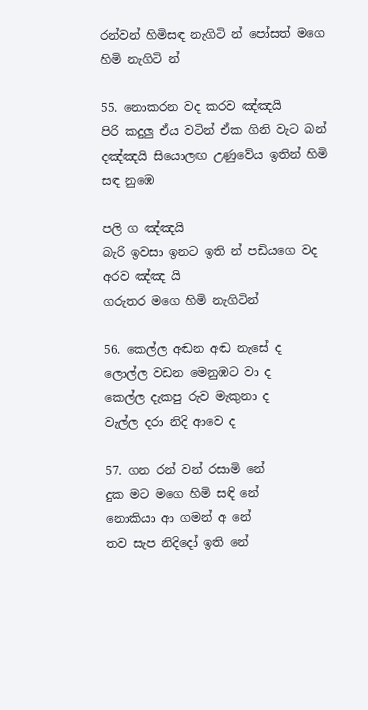රන්වන් හිමිසඳ නැගිටි න් පෝසත් මගෙ හිමි නැගිටි න්

55. නොකරන වද කරව ඤ්ඤයි
පිරි කදුලු ඒය වටින් ඒක ගිනි වැට බන් දඤ්ඤයි සියොලඟ උණුවේය ඉතින් හිමි සඳ නුඹෙ

පලි ග ඤ්ඤයි
බැරි ඉවසා ඉනට ඉති න් පඩියගෙ වද අරව ඤ්ඤ යි
ගරුතර මගෙ හිමි නැගිටින්

56. කෙල්ල අඬන අඬ නැසේ ද
ලොල්ල වඩන මෙනුඹට වා ද
කෙල්ල දැකපු රුව මැකුනා ද
වැල්ල දරා නිදි ආවෙ ද

57. ගන රන් වන් රසාමි නේ
දුක මට ‍මගෙ හිමි සඳි නේ
නොකියා ආ ගමන් අ නේ
තව සැප නිදිදෝ ඉති නේ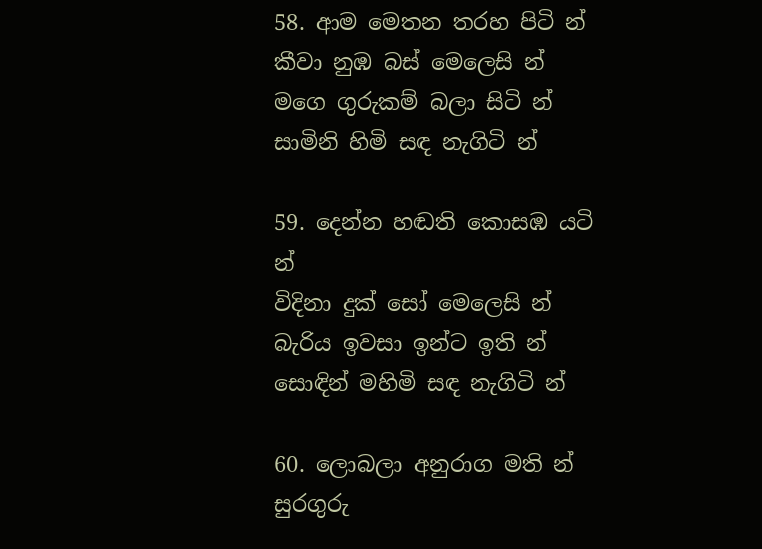58. ආම මෙතන තරහ පිටි න්
කීවා නුඹ බස් මෙලෙසි න්
මගෙ ගුරුකම් බලා සිටි න්
සාමිනි හිමි සඳ නැගිටි න්

59. දෙන්න හඬති කොසඹ යටි න්
විදිනා දුක් සෝ මෙලෙසි න්
බැරිය ඉවසා ඉන්ට ඉති න්
සොඳින් මහිමි සඳ නැගිටි න්

60. ලොබලා අනුරාග මති න්
සුරගුරු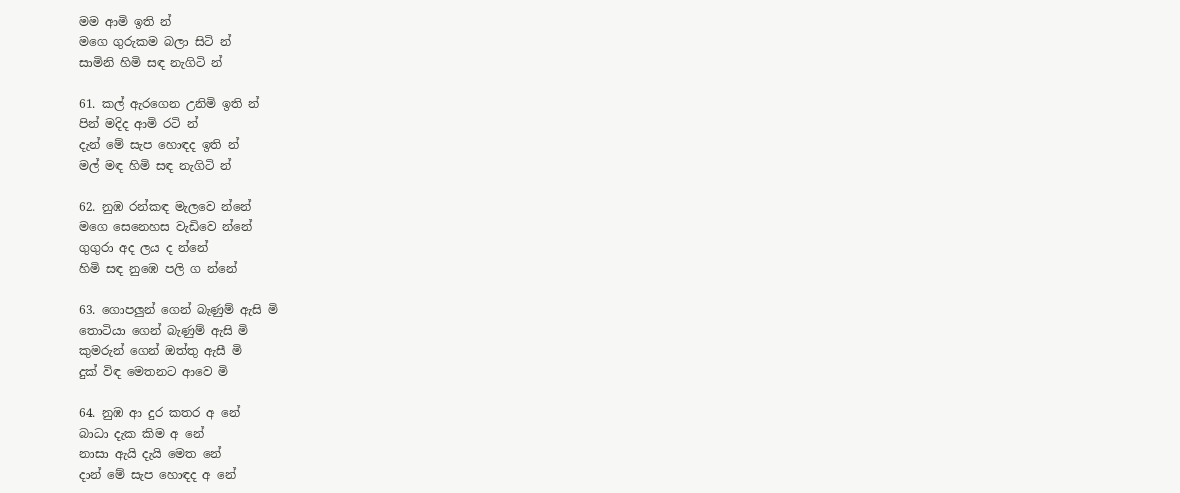මම ආමි ඉති න්
මගෙ ගුරුකම බලා සිටි න්
සාමිනි හිමි සඳ නැගිටි න්

61. කල් ඇරගෙන උනිමි ඉති න්
පින් මදිද ආමි ර‍ටි න්
දැන් මේ සැප හොඳද ඉති න්
මල් මඳ හිමි සඳ නැගිටි න්

62. නුඹ රන්කඳ මැලවෙ න්නේ
මගෙ සෙනෙහස වැඩිවෙ න්නේ
ගුගුරා අද ලය ද න්නේ
හිමි සඳ නුඹෙ පලි ග න්නේ

63. ගොපලුන් ගෙන් බැණුම් ඇසි මි
තොටියා ගෙන් බැණුම් ඇසි මි
කුමරුන් ගෙන් ඔත්තු ඇසී මි
දුක් විඳ මෙතනට ආවෙ මි

64. නුඹ ආ දුර කතර අ නේ
බාධා දැක කිම අ නේ
නාසා ඇයි දැයි මෙත නේ
දාන් මේ සැප හොඳද අ නේ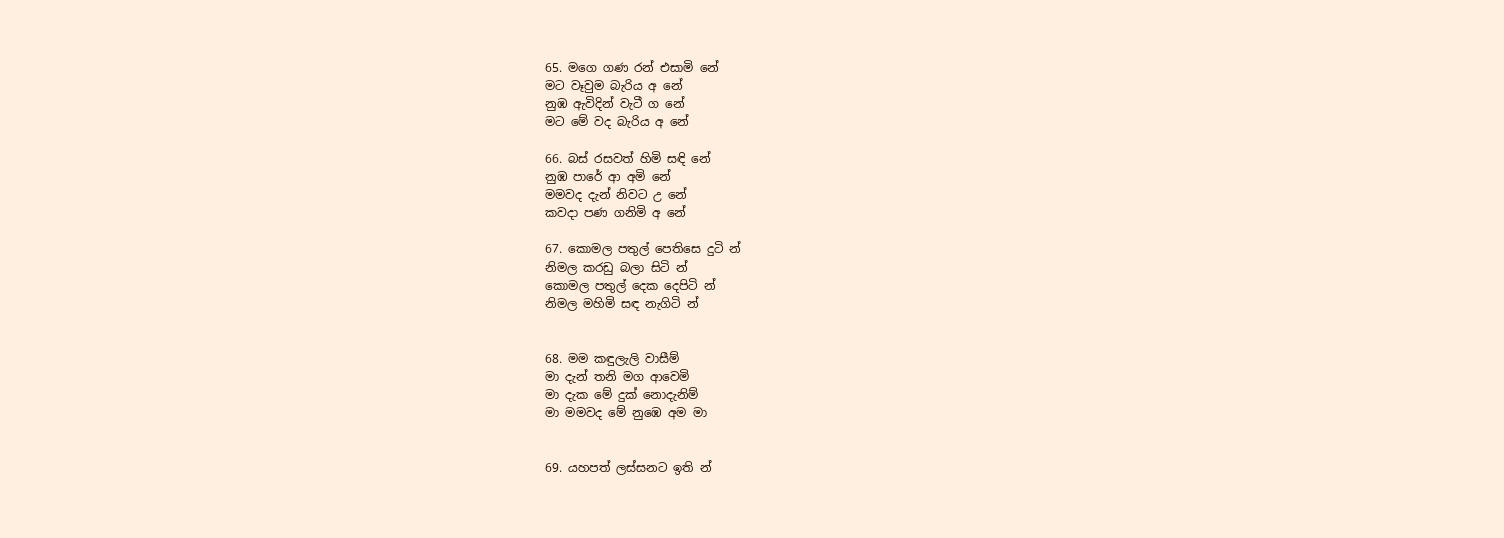65. මගෙ ගණ රන් එසාමි නේ
මට වෑවුම බැරිය අ නේ
නුඹ ඇවිදින් වැටී ග නේ
මට මේ වද බැරිය අ නේ

66. බස් රසවත් හිමි සඳි නේ
නුඹ පාරේ ආ අමි නේ
මමවද දැන් නිවට උ නේ
කවදා පණ ගනිමි අ නේ

67. කොමල පතුල් පෙතිසෙ දුටි න්
නිමල කරඩු බලා සිටි න්
කොමල පතුල් දෙක දෙපිටි න්
නිමල මහිමි සඳ නැගිටි න්


68. මම කඳුලැලි වාසීම්
මා දැන් තනි මග ආවෙමි
මා දැක මේ දුක් නොදැනිම්
මා මමවද මේ නුඹෙ අම මා


69. යහපත් ලස්සනට ඉති න්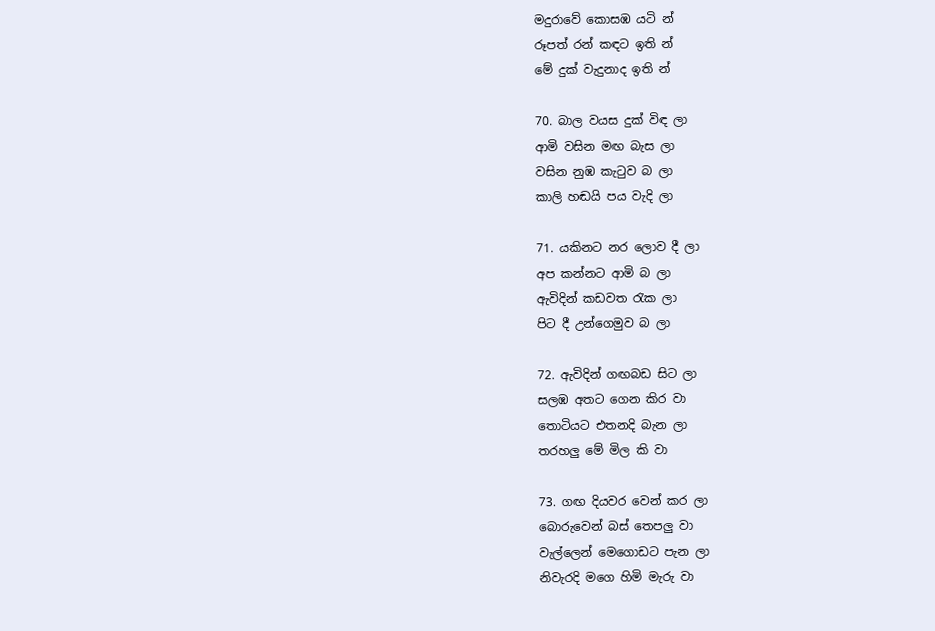මදුරාවේ කොසඹ යටි න්
රූපත් රන් කඳට ඉති න්
මේ දුක් වැදුනාද ඉති න්

70. බාල වයස දුක් විඳ ලා
ආමි වසින මඟ බැස ලා
වසින නුඹ කැටුව බ ලා
කාලි හඬයි පය වැදි ලා

71. යකිනට නර ලොව දී ලා
අප කන්නට ආමි බ ලා
ඇවිදින් කඩවත රැක ලා
පිට දී උන්ගෙමුව බ ලා

72. ඇවිදින් ගඟබඩ සිට ලා
සලඹ අතට ගෙන කිර වා
තොටියට එතනදි බැන ලා
තරහලු මේ මිල කි වා

73. ගඟ දියවර වෙන් කර ලා
බොරුවෙන් බස් තෙපලු වා
වැල්ලෙන් මෙගොඩට පැන ලා
නිවැරදි මගෙ හිමි මැරු වා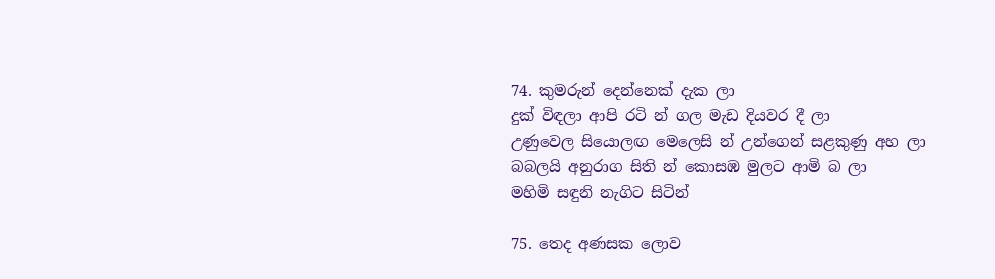74. කුමරුන් දෙන්නෙක් දැක ලා
දුක් විඳලා ආපි රටි න් ගල මැඩ දියවර දී ලා
උණුවෙල සියොලඟ මෙලෙසි න් උන්ගෙන් සළකුණු අහ ලා
බබලයි අනුරාග සිති න් කොසඹ මුලට ආමි බ ලා
මහිමි සඳුනි නැගිට සිටින්

75. තෙද අණසක ලොව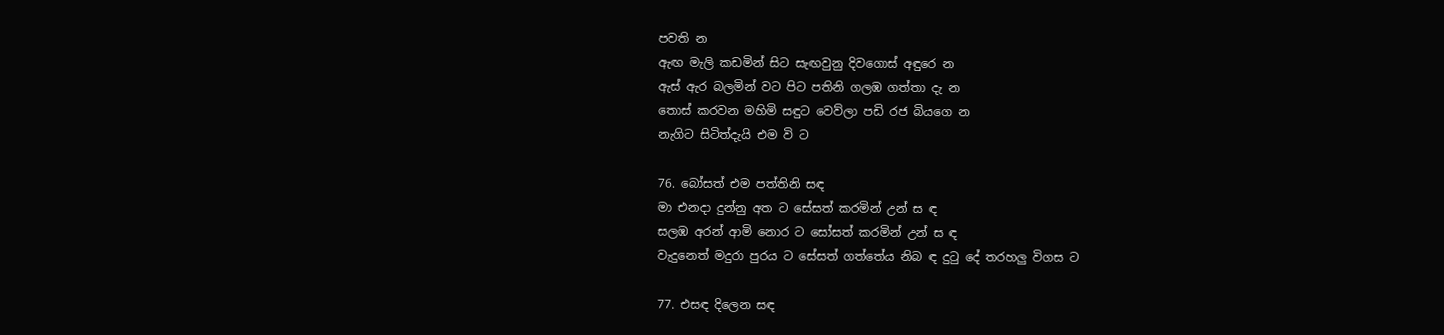පවති න
ඇඟ මැලි කඩමින් සිට සැඟවුනු දිවගොස් අඳුරෙ න
ඇස් ඇර බලමින් වට පිට පතිනි ගලඹ ගත්තා දැ න
තොස් කරවන මහිමි සඳුට වෙව්ලා පඩි රජ බියගෙ න
නැගිට සිටිත්දැයි එම වි ට

76. බෝසත් එම පත්තිනි සඳ
මා එනදා දුන්නු අත ට සේසත් කරමින් උන් ස ඳ
සලඹ අරන් ආමි නොර ට සෝසත් කරමින් උන් ස ඳ
වැදුනෙත් මදුරා‍ පුරය ට සේසත් ගත්තේය නිබ ඳ දුටු දේ තරහලු විගස ට

77. එසඳ දිලෙන සඳ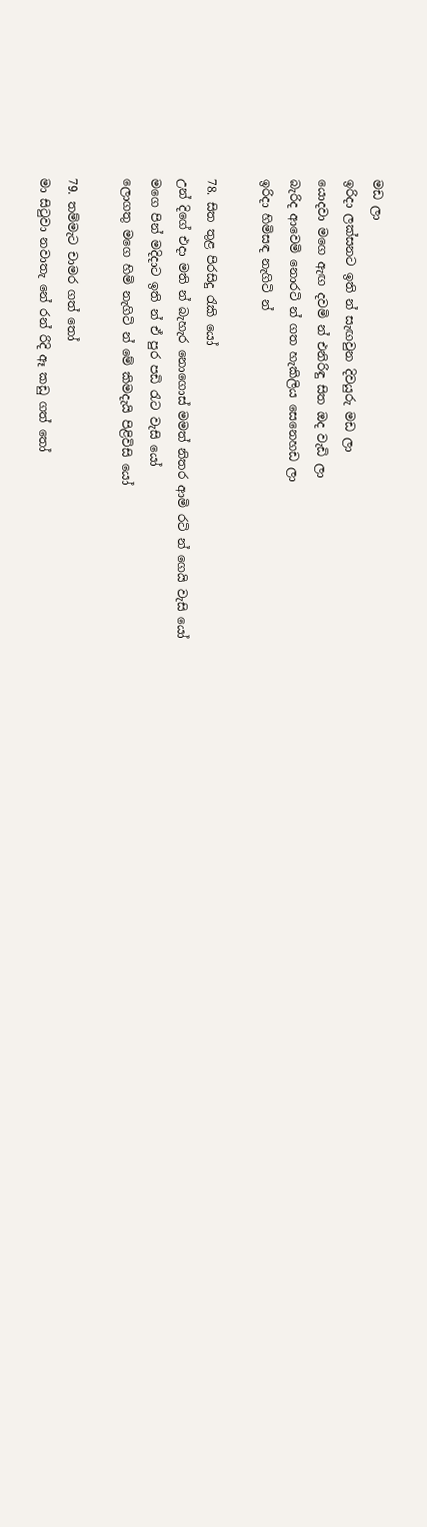මඩ ලා
ඉරිදා ලක්සනට ඉති න් සැඟවුන දිවයුරු මඩ ලා
යොදවා මගෙ ඇඟ දවමි න් එනිරිඳු සිත ඔද වැඩි ලා
බැරිද ආවෙමි නොරටි න් ගත හැකිලිය සෙනෙහඩ ලා
ඉරිදා හිමිසඳ නැගිටි න්

78. සිත තුළ පිරසිදු රැකි යෝ
උන් දිගේ එදා මති න් බැහැර නොගොස් මමත් නිතර ආමි රටි න් ‍ගෙයි වැසි යෝ
මගෙ පින් මදිදාට ඉති න් ඒ පුර පඩි රැට වැසි යෝ
ලොගතු මගෙ හිමි නැගිටි න් මේ කිමදැයි පිළිවිසි යෝ

79. තම්මැට චාමර ගත් තෝ
මා සිටුවා නවාතැ නේ රන් රිදි ඈ කඩු ගත් තෝ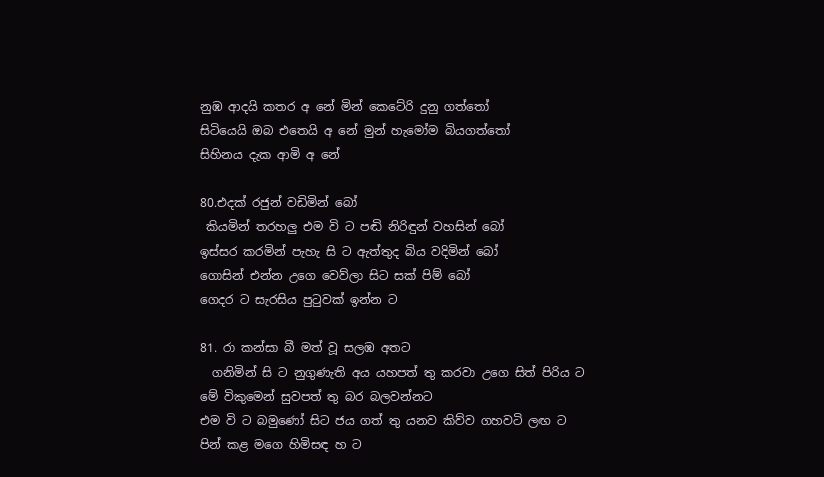නුඹ ආදයි කතර අ නේ මින් කෙටේරි දුනු ගත්තෝ
සිටියෙයි ඔබ එතෙයි අ නේ මුන් හැමෝම බියගත්තෝ
සිහිනය දැක ආමි අ නේ

80.එදක් රජුන් වඩිමින් බෝ
 කියමින් තරහලු එම වි ට පඬි නිරිඳුන් වහසින් බෝ
ඉස්සර කරමින් පැහැ සි ට ඇත්තුද බිය වදිමින් බෝ
ගොසින් එන්න උගෙ වෙව්ලා සිට සක් පිම් බෝ
ගෙදර ට සැරසිය පුටුවක් ඉන්න ට

81. රා කන්සා බී මත් වූ සලඹ අතට
  ගනිමින් සි ට නුගුණැති අය යහපත් තු කරවා උගෙ සිත් පිරිය ට
මේ විකුමෙන් සුවපත් තු බර බලවන්නට
එම වි ට බමුණෝ සිට ජය ගත් තු යනව කිව්ව ගහවටි ලඟ ට
පින් කළ මගෙ හිමිසඳ හ ට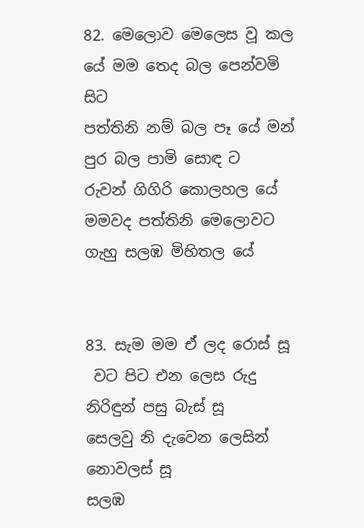82. මෙලොව මෙලෙස වූ කල යේ මම තෙද බල පෙන්වමි සිට
පත්තිනි නම් බල පෑ යේ මන් පුර බල පාමි සොඳ ට
රුවන් ගිගිරි කොලහල‍ යේ මමවද පත්තිනි මෙලොවට
ගැහු සලඹ මිහිතල යේ


83. සැම මම ඒ ලද රොස් සූ
 වට පිට එන ලෙස රුදු නිරිඳුන් පසු බැස් සූ
සෙලවු නි දැවෙන ලෙසින් නොවලස් සූ
සලඹ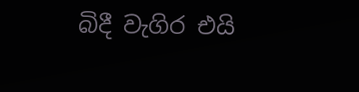බිදී වැගිර එයි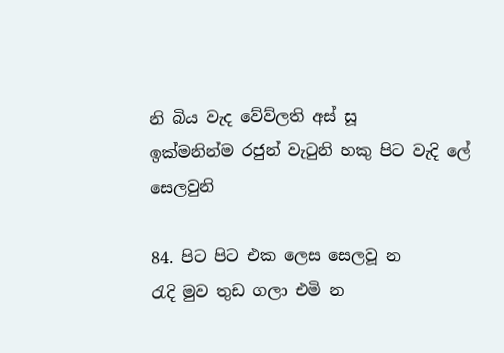නි බිය වැද වේව්ලති අස් සූ
ඉක්මනින්ම රජුන් වැටුනි හකු පිට වැදි ලේ සෙලවුනි

84. පිට පිට එක ලෙස සෙලවූ න
රැදි මුව තුඩ ගලා එමි න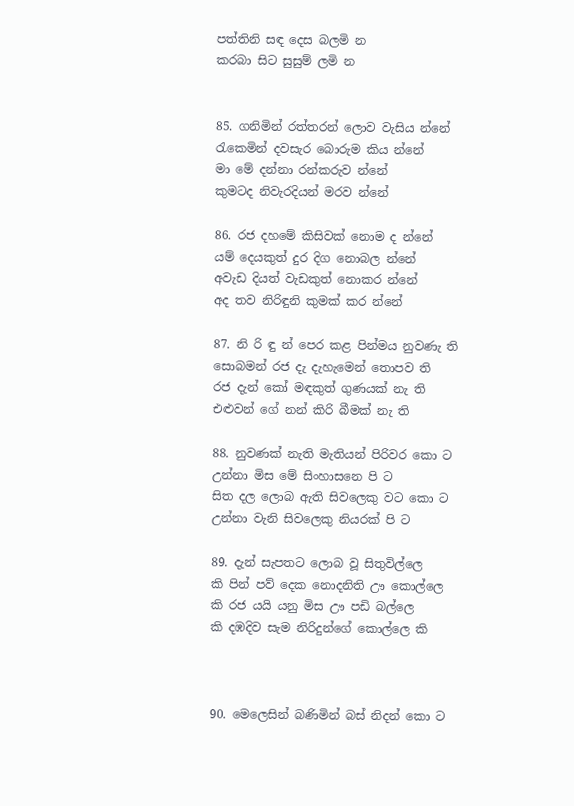පත්තිනි සඳ දෙස බලමි න
කරබා සිට සුසුම් ලමි න


85. ගනිමින් රත්තරන් ලොව වැසිය න්නේ
රැකෙමින් දවසැර බොරුම කිය න්නේ
මා මේ දන්නා රන්කරුව න්නේ
කුමටද නිවැරදියන් මරව න්නේ

86. රජ දහමේ කිසිවක් නොම ද න්නේ
යම් දෙයකුත් දුර දිග නොබල න්නේ
අවැඩ දියත් වැඩකුත් නොකර න්නේ
අද තව නිරිඳුනි කුමක් කර න්නේ

87. නි රි ඳු න් පෙර කළ පින්මය නුවණැ ති
සොබමන් රජ දැ දැහැමෙන් තොපව ති
රජ දැන් කෝ මඳකුත් ගුණයක් නැ ති
එළුවන් ගේ නන් කිරි බීමක් නැ ති

88. නුවණක් නැති මැතියන් පිරිවර කො ට
උන්නා මිස මේ සිංහාසනෙ පි ට‍
සිත දල ලොබ ඇති සිවලෙකු වට කො ට
උන්නා වැනි සිවලෙකු නියරක් පි ට

89. දැන් සැපතට ලොබ වූ සිතුවි‍ල්ලෙ
කි පින් පව් දෙක නොදනිති ඌ කොල්ලෙ
කි රජ යයි යනු මිස ඌ පඩි බල්ලෙ
කි දඹදිව සැම නිරිදුන්ගේ කොල්ලෙ කි



90. මෙලෙසින් බණිමින් බස් නිදන් කො ට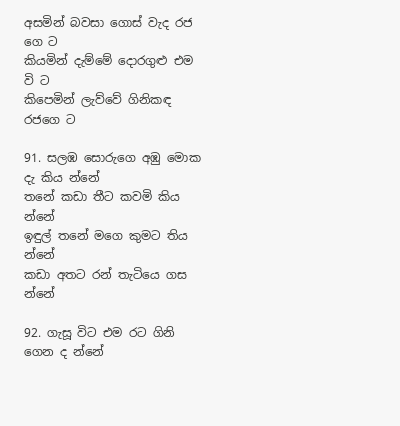අසමින් බවසා ගොස් වැද රජ ගෙ ට
කියමින් දැම්මේ දොරගුළු එම වි ට
කිපෙමින් ලැව්වේ ගිනිකඳ රජගෙ ට

91. සලඹ සොරුගෙ අඹු මොක දැ කිය න්නේ
තනේ කඩා තීට කවමි කිය න්නේ
ඉඳුල් තනේ මගෙ කුමට තිය න්නේ
කඩා අතට රන් තැටියෙ ගස න්නේ

92. ගැසූ විට එම රට ගිනි ගෙන ද න්නේ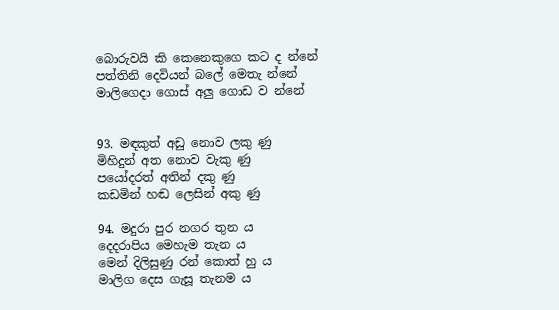බොරුවයි කි කෙනෙකුගෙ කට ද න්නේ
පත්තිනි දෙවියන් බලේ මෙතැ න්නේ
මාලිගෙදා ගොස් අලු ගොඩ ව න්නේ


93. මඳකුත් අඩු නොව ලකු ණු
මිහිදුන් අත නොව වැකු ණු
පයෝදරත් අතින් දකු ණු
කඩමින් හඬ ලෙසින් අකු ණු

94. මදුරා පුර නගර තුන ය
දෙදරාපිය මෙහැම තැන ය
මෙන් දිලිසුණු රන් කොත් හු ය
මාලිග දෙස ගැසූ තැනම ය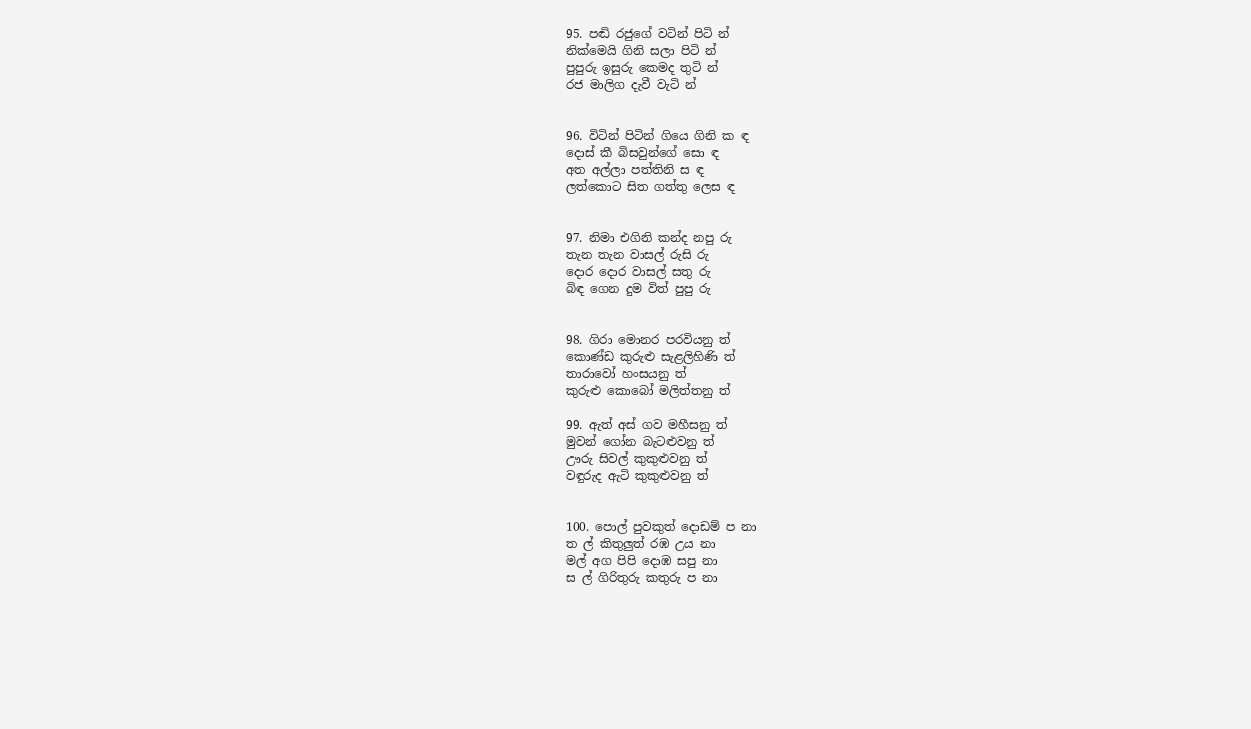95. පඬි රජුගේ වටින් පිටි න්
නික්මෙයි ගිනි සලා පිටි න්
පුපුරු ඉසුරු කෙමද තුටි න්
රජ මාලිග දැවී වැටි න්


96. විටින් පිටින් ගියෙ ගිනි ක ඳ
දොස් කී බිසවුන්ගේ සො ඳ
අත අල්ලා පත්තිනි ස ඳ
ලත්කොට සිත ගත්තු ලෙස ඳ


97. නිමා එගිනි කන්ද නපු රු
තැන තැන වාසල් රුසි රු
දොර දොර වාසල් සතු රු
බිඳ ගෙන දුම විත් පුපු රු


98. ගිරා මොනර පරවියනු ත්
කොණ්ඩ කුරුළු සැළලිහිණි ත්
තාරාවෝ හංසයනු ත්
කුරුළු කොබෝ මලිත්තනු ත්

99. ඇත් අස් ගව මහීසනු ත්
මුවන් ගෝන බැටළුවනු ත්
ඌරු සිවල් කුකුළුවනු ත්
වඳුරුද ඇටි කුකුළුවනු ත්


100. පොල් පුවකුත් දොඩම් ප නා
ත ල් කිතුලුත් රඹ උය නා
මල් අග පිපි දොඹ සපු නා
ස ල් ගිරිතුරු කතුරු ප නා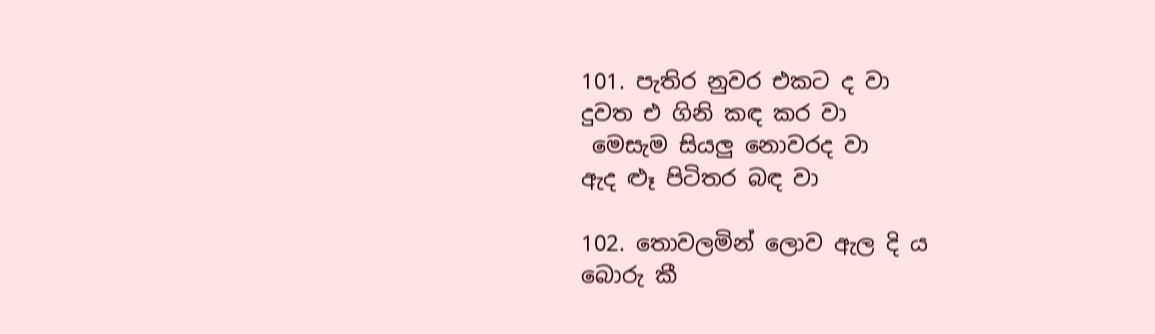101. පැතිර නුවර එකට ද වා
දුවත එ ගිනි කඳ කර වා
 මෙසැම සියලු නොවරද වා
ඇද ළූ පිටිතර බඳ වා

102. තොවලමින් ලොව ඇල දි ය
බොරු කී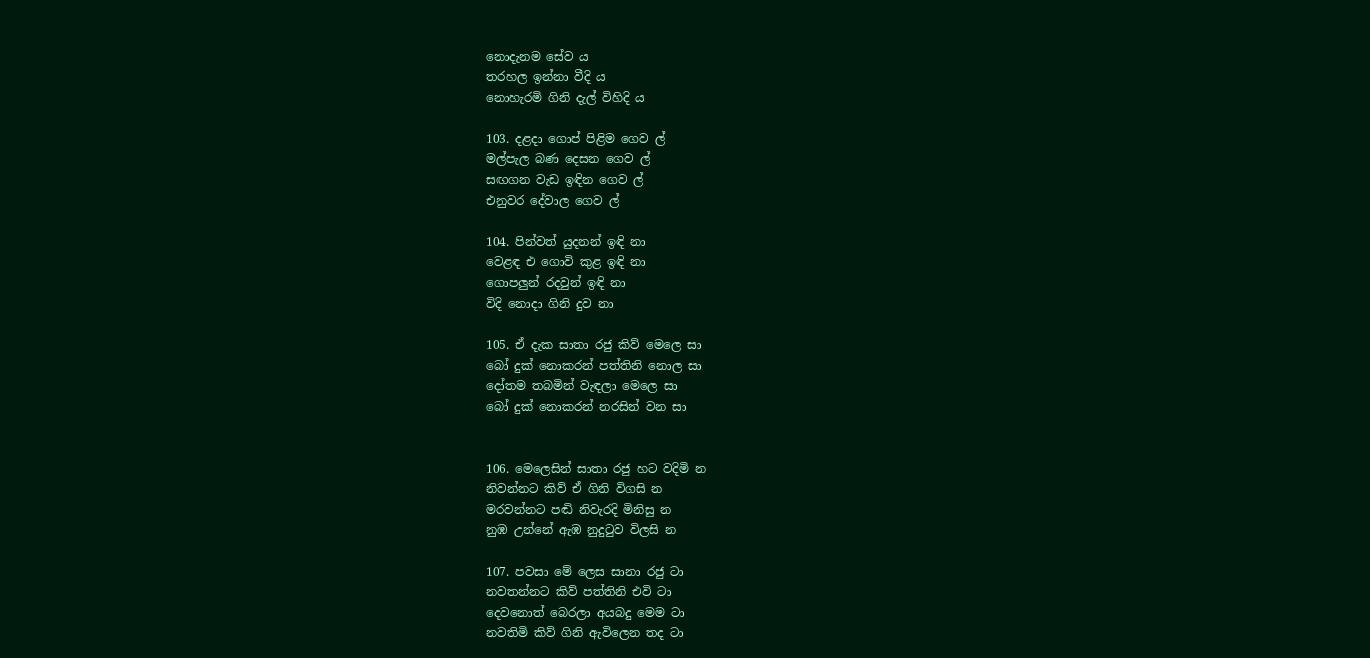නොදැනම සේව ය
තරහල ඉන්නා වීදි ය
නොහැරමි ගිනි දැල් විහිදි ය

103. දළදා ගොප් පිළිම ගෙව ල්
මල්පැල බණ දෙසන ගෙව ල්
සඟගන වැඩ ඉඳින ගෙව ල්
එනුවර දේවාල ගෙව ල්

104. පින්වත් යුදනන් ඉඳි නා
වෙළඳ එ ගොවි කුළ ඉඳි නා
ගොපලුන් රදවුන් ඉඳි නා
විදි නොදා ගිනි දුව නා

105. ඒ දැක සාතා රජු කිව් මෙලෙ සා
බෝ දුක් නොකරන් පත්තිනි නොල සා
දෝතම තබමින් වැඳලා මෙලෙ සා
බෝ දුක් නොකරන් නරසින් වන සා


106. මෙලෙසින් සාතා රජු හට වදිමි න
නිවන්නට කිව් ඒ ගිනි විගසි න
මරවන්නට පඬි නිවැරදි මිනිසු න
නුඹ උන්නේ ඇඹ නුදුටුව විලසි න

107. පවසා මේ‍ ලෙස සානා රජු ටා
නවතන්නට කිව් පත්තිනි එවි ටා
දෙවනොත් බෙරලා අයබදු මෙම ටා
නවතිමි කිව් ගිනි ඇවිලෙන තද ටා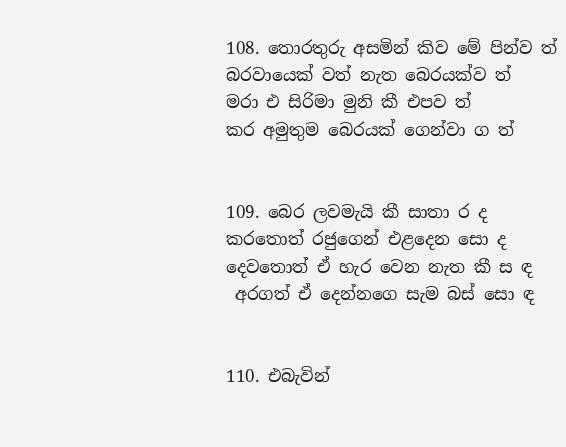108. තොරතුරු අසමින් කිව මේ පින්ව ත්
බරවායෙක් වත් නැත බෙරයක්ව ත්
මරා එ සිරිමා මුනි කී එපව ත්
කර අමුතුම බෙරයක් ගෙන්වා ග ත්


109. බෙර ලවමැයි කී සාතා ර ද
කරතොත් රජුගෙන් එළදෙන සො ද
දෙවතොත් ඒ හැර වෙන නැත කී ස ඳ
 අරගත් ඒ දෙන්නගෙ සැම බස් සො ඳ


110. එබැවින්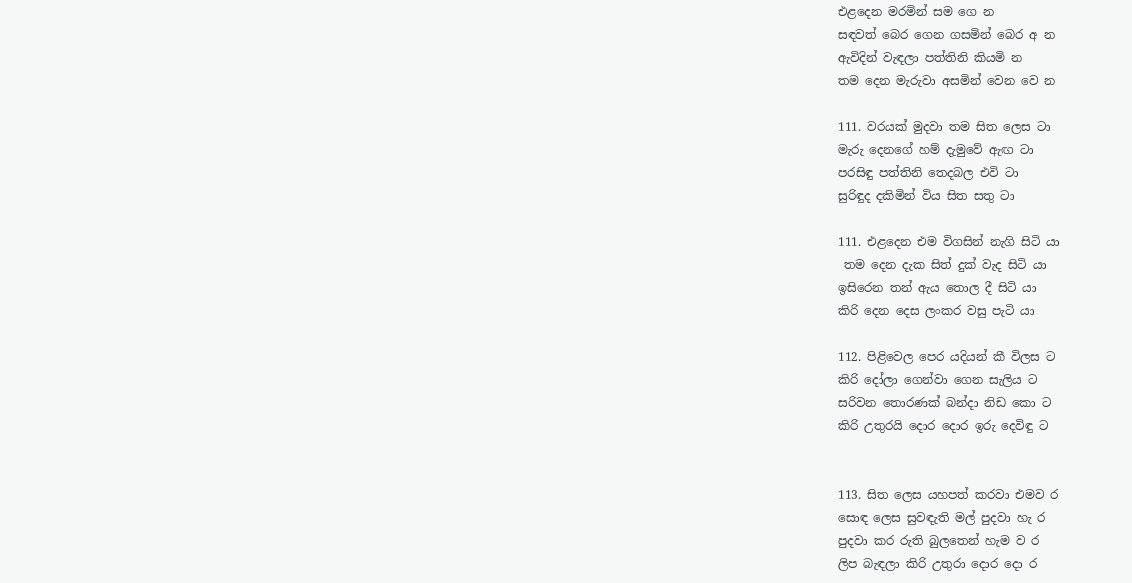එළදෙන මරමින් සම ගෙ න
සඳවත් බෙර ගෙන ගසමින් බෙර අ න
ඇවිදින් වැඳලා පත්තිනි කියමි න
තම දෙන මැරුවා අසමින් වෙන වෙ න

111. වරයක් මුදවා තම සිත ලෙස ටා
මැරු දෙනගේ හම් ‍දැමුවේ ඇඟ ටා
පරසිඳු පත්තිනි තෙදබල එවි ටා
සුරිඳුද දකිමින් විය සිත සතු ටා

111. එළදෙන එම විගසින් නැගි සිටි යා
 තම දෙන දැක සිත් දුක් වැද සිටි යා
ඉසිරෙන තන් ඇය තොල දී සිටි යා
කිරි දෙන දෙස ලංකර වසු පැටි යා

112. පිළිවෙල පෙර යදියන් කී විලස ට
කිරි දෝලා ගෙන්වා ගෙන සැලිය ට
සරිවන තොරණක් බන්දා නිඩ කො ට
කිරි උතුරයි දොර දොර ඉරු දෙවිඳු ට


113. සිත ලෙස යහපත් කරවා එමව ර
සොඳ ලෙස සුවඳැති මල් පුදවා හැ ර
පුදවා කර රුති බුලතෙන් හැම ව ර
ලිප බැඳලා කිරි උතුරා දොර දො ර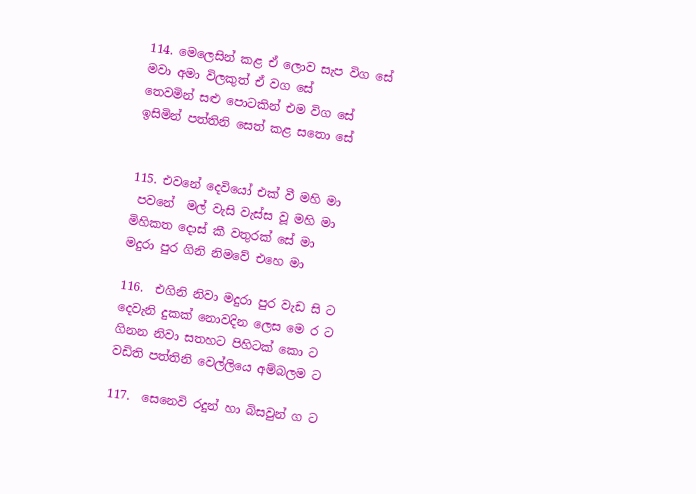114. මෙලෙසින් කළ ඒ ලොව සැප විග සේ
මවා අමා විලකුත් ඒ වග සේ
තෙවමින් සළු පොටකින් එම විග සේ
ඉසිමින් පත්තිනි සෙත් කළ සතො සේ


115. එවනේ දෙවියෝ එක් වී මහි මා
 පවනේ  මල් වැසි වැස්ස වූ මහි මා
මිහිකත දොස් කී වතුරක් සේ මා
මදුරා පුර ගිනි නිමවේ එහෙ මා

116.  එගිනි නිවා මදුරා පුර වැඩ සි ට
දෙවැනි දුකක් නොවදින ලෙස මෙ ර ට
ගිනන නිවා සතහට පිහිටක් කො ට
වඩිති පත්තිනි වෙල්ලියෙ අම්බලම ට

117.  සෙනෙවි රදුන් හා බිසවුන් ග ට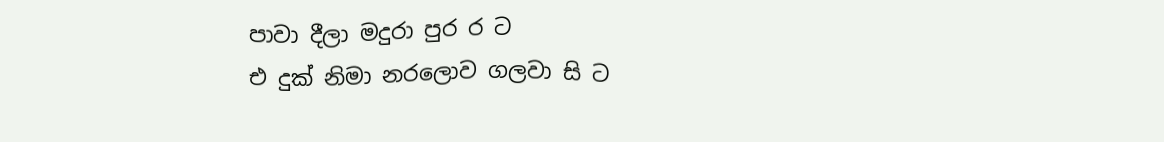පාවා දීලා මදුරා පුර ර ට
එ දුක් නිමා නරලොව ගලවා සි ට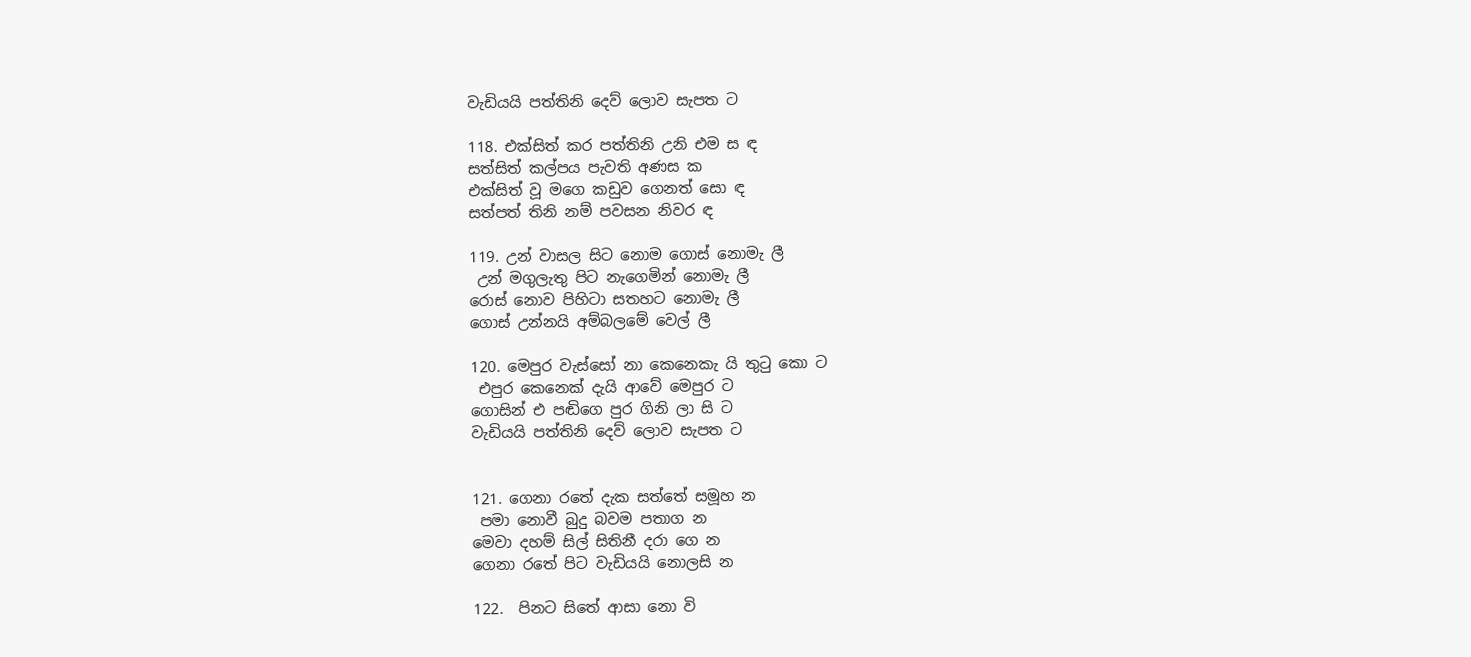වැඩියයි පත්තිනි දෙව් ලොව සැපත ට

118. එක්සිත් කර පත්තිනි උනි එම ස ඳ
සත්සිත් කල්පය පැවති අණස ක
එක්සිත් වූ මගෙ කඩුව ගෙනත් සො ඳ
සත්පත් තිනි නම් පවසන නිවර ඳ

119. උන් වාසල සිට නොම ගොස් නොමැ ලී
 උන් මගුලැතු පිට නැගෙමින් නොමැ ලී
රොස් නොව පිහිටා සතහට නොමැ ලී
ගොස් උන්නයි අම්බලමේ වෙල් ලී

120. මෙපුර වැස්සෝ නා කෙනෙකැ යි තුටු කො ට
 එපුර කෙනෙක් දැයි ආවේ මෙපුර ට
ගොසින් එ පඬිගෙ පුර ගිනි ලා සි ට
වැඩියයි පත්තිනි දෙව් ලොව සැපත ට


121. ගෙනා රතේ දැක සත්තේ සමූහ න
 පමා නොවී බුදු බවම පතාග න
මෙවා දහම් සිල් සිතිනී දරා ගෙ න
ගෙනා රතේ පිට වැඩියයි නොලසි න

122.  පිනට සිතේ ආසා නො වි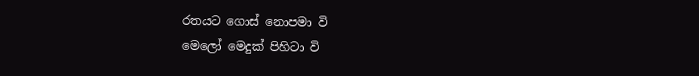රතයට ගොස් නොපමා වි
මෙලෝ මෙදුක් පිහිටා වි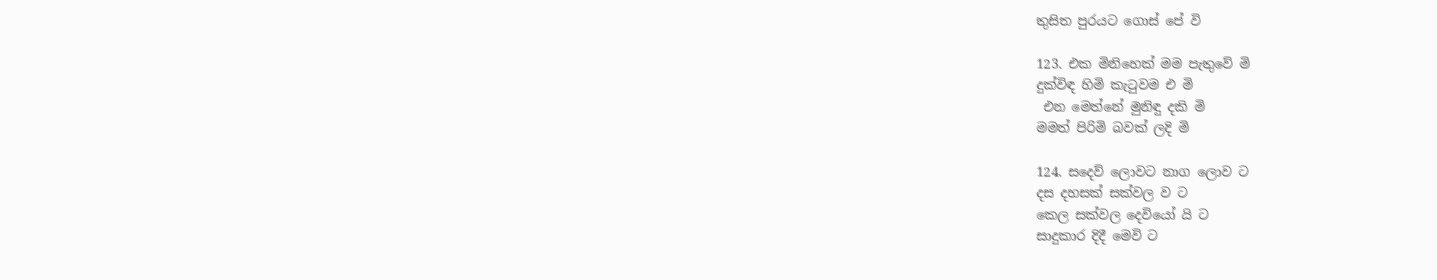තුසිත පුරයට ගොස් පේ වි

123. එක මිනිහෙක් මම පැතුවේ මි
දුක්විඳ හිමි කැටුවම එ මි
 එන මෙත්නේ මුනිඳු දකි මි
මමත් පිරිමි බවක් ලදි මි

124. සදෙව් ලොවට නාග ලොව ට
දස දහසක් සක්වල ව ට
කෙල සක්වල දෙවියෝ යි ට
සාදුකාර දිදී මෙවි ට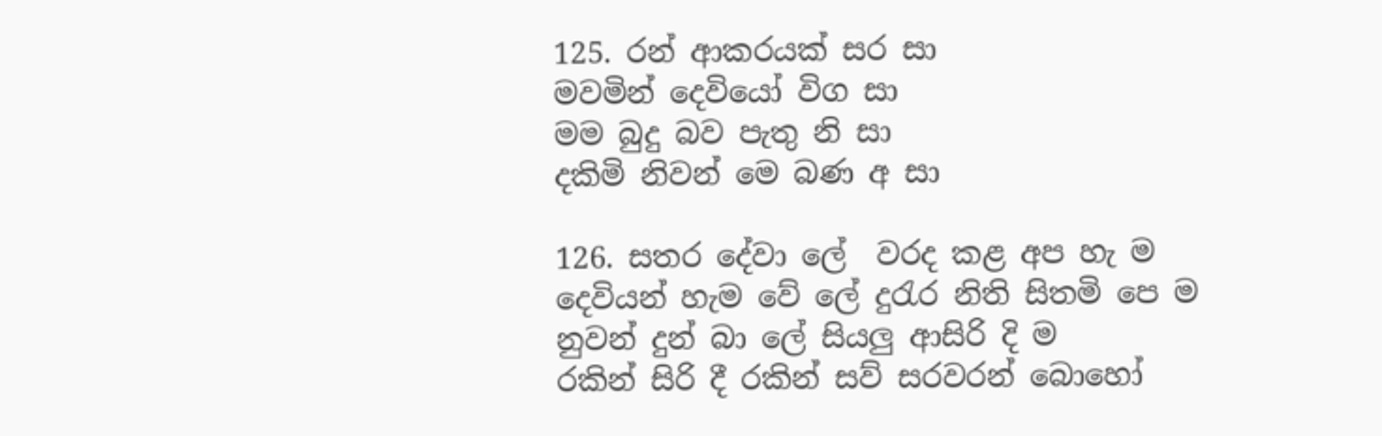125. රන් ආකරයක් සර සා
මවමින් දෙවියෝ විග සා
මම බුදු බව පැතු නි සා
දකිමි නිවන් මෙ බණ අ සා

126. සතර දේවා ලේ  වරද කළ අප හැ ම
දෙවියන් හැම වේ ලේ දුරැර නිති සිතමි පෙ ම
නුවන් දුන් බා ලේ සියලු ආසිරි දි ම
රකින් සිරි දී රකින් සව් සරවරන් බොහෝ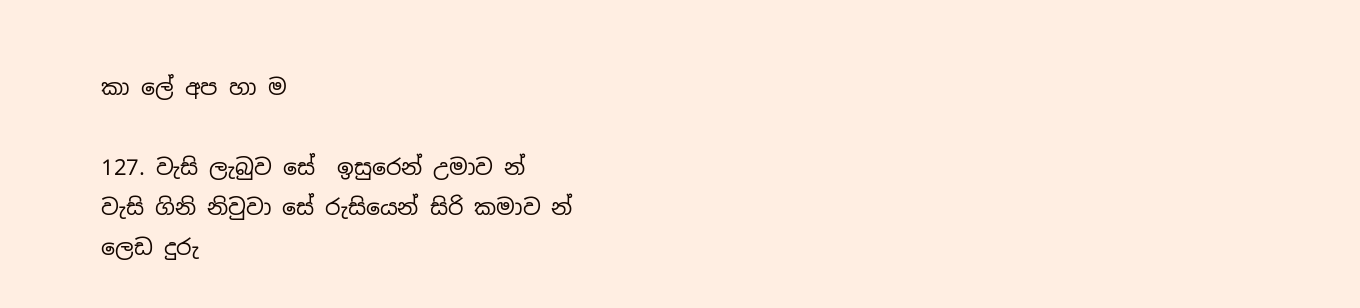කා ලේ අප හා ම

127. වැසි ලැබුව සේ  ඉසුරෙන් උමාව න්
වැසි ගිනි නිවුවා සේ රුසියෙන් සිරි කමාව න්
ලෙඩ දුරු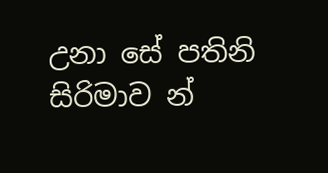උනා සේ පතිනි සිරිමාව න්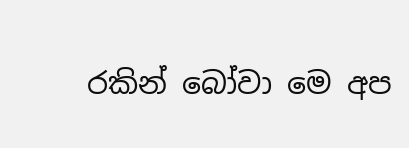රකින් බෝවා මෙ අප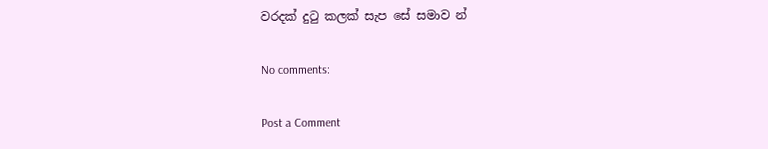වරදක් දුටු කලක් සැප සේ සමාව න්

No comments:

Post a Comment